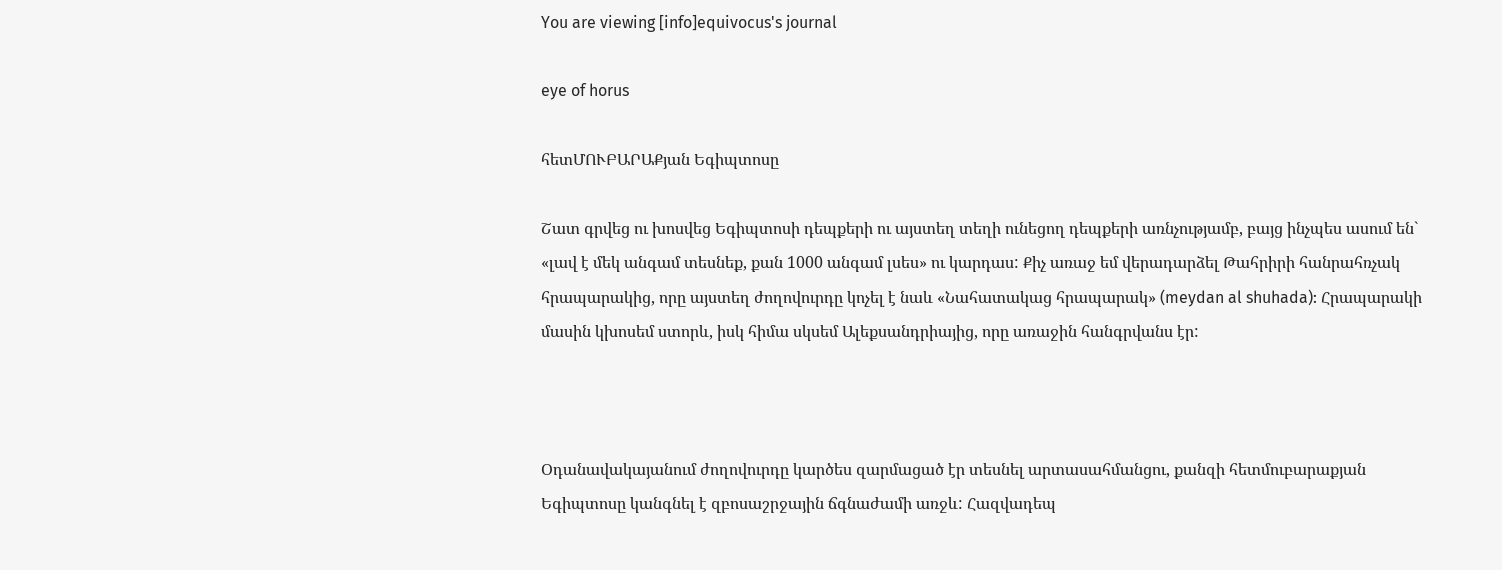You are viewing [info]equivocus's journal

eye of horus

հետՄՈՒԲԱՐԱՔյան Եգիպտոսը

Շատ գրվեց ու խոսվեց Եգիպտոսի դեպքերի ու այստեղ տեղի ունեցող դեպքերի առնչությամբ, բայց ինչպես ասում են` «լավ է մեկ անգամ տեսնեք, քան 1000 անգամ լսես» ու կարդաս: Քիչ առաջ եմ վերադարձել Թահրիրի հանրահռչակ հրապարակից, որը այստեղ ժողովուրդը կոչել է նաև «Նահատակաց հրապարակ» (meydan al shuhada): Հրապարակի մասին կխոսեմ ստորև, իսկ հիմա սկսեմ Ալեքսանդրիայից, որը առաջին հանգրվանս էր:



Օդանավակայանում ժողովուրդը կարծես զարմացած էր տեսնել արտասահմանցու, քանզի հետմուբարաքյան Եգիպտոսը կանգնել է զբոսաշրջային ճգնաժամի առջև: Հազվադեպ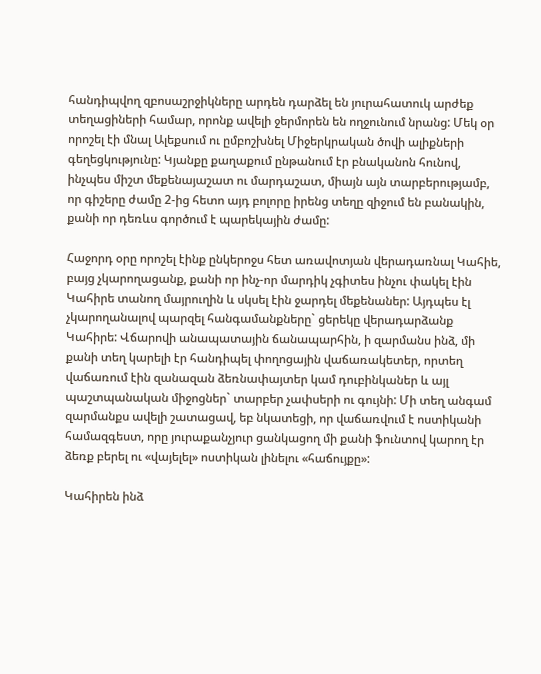հանդիպվող զբոսաշրջիկները արդեն դարձել են յուրահատուկ արժեք տեղացիների համար, որոնք ավելի ջերմորեն են ողջունում նրանց: Մեկ օր որոշել էի մնալ Ալեքսում ու ըմբոշխնել Միջերկրական ծովի ալիքների գեղեցկությունը: Կյանքը քաղաքում ընթանում էր բնականոն հունով, ինչպես միշտ մեքենայաշատ ու մարդաշատ, միայն այն տարբերությամբ, որ գիշերը ժամը 2-ից հետո այդ բոլորը իրենց տեղը զիջում են բանակին, քանի որ դեռևս գործում է պարեկային ժամը:

Հաջորդ օրը որոշել էինք ընկերոջս հետ առավոտյան վերադառնալ Կահիե, բայց չկարողացանք, քանի որ ինչ-որ մարդիկ չգիտես ինչու փակել էին Կահիրե տանող մայրուղին և սկսել էին ջարդել մեքենաներ: Այդպես էլ չկարողանալով պարզել հանգամանքները` ցերեկը վերադարձանք Կահիրե: Վճարովի անապատային ճանապարհին, ի զարմանս ինձ, մի քանի տեղ կարելի էր հանդիպել փողոցային վաճառակետեր, որտեղ վաճառում էին զանազան ձեռնափայտեր կամ դուբինկաներ և այլ պաշտպանական միջոցներ` տարբեր չափսերի ու գույնի: Մի տեղ անգամ զարմանքս ավելի շատացավ, եբ նկատեցի, որ վաճառվում է ոստիկանի համազգեստ, որը յուրաքանչյուր ցանկացող մի քանի ֆունտով կարող էր ձեռք բերել ու «վայելել» ոստիկան լինելու «հաճույքը»:

Կահիրեն ինձ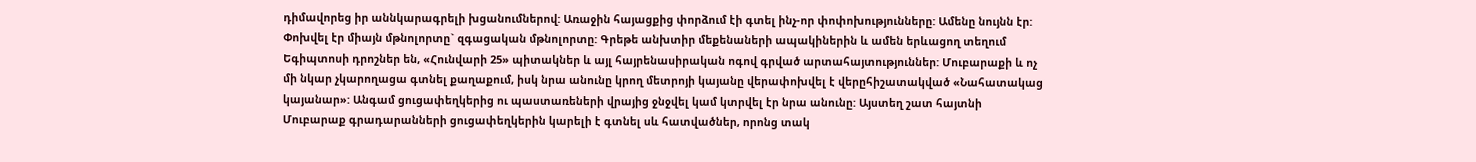դիմավորեց իր աննկարագրելի խցանումներով: Առաջին հայացքից փորձում էի գտել ինչ-որ փոփոխությունները: Ամենը նույնն էր: Փոխվել էր միայն մթնոլորտը` զգացական մթնոլորտը: Գրեթե անխտիր մեքենաների ապակիներին և ամեն երևացող տեղում Եգիպտոսի դրոշներ են, «Հունվարի 25» պիտակներ և այլ հայրենասիրական ոգով գրված արտահայտություններ: Մուբարաքի և ոչ մի նկար չկարողացա գտնել քաղաքում, իսկ նրա անունը կրող մետրոյի կայանը վերափոխվել է վերըհիշատակված «Նահատակաց կայանար»: Անգամ ցուցափեղկերից ու պաստառեների վրայից ջնջվել կամ կտրվել էր նրա անունը: Այստեղ շատ հայտնի Մուբարաք գրադարանների ցուցափեղկերին կարելի է գտնել սև հատվածներ, որոնց տակ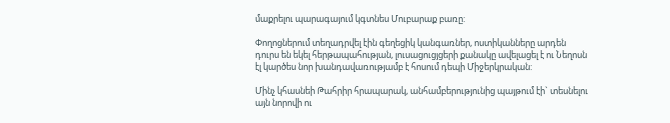մաքրելու պարագայում կգտնես Մուբարաք բառը:

Փողոցներում տեղադրվել էին գեղեցիկ կանգառներ, ոստիկանները արդեն դուրս են եկել հերթապահության, լուսացուցյցերի քանակը ավելացել է ու Նեղոսն էլ կարծես նոր խանդավառությամբ է հոսում դեպի Միջերկրական:

Մինչ կհասնեի Թահրիր հրապարակ, անհամբերությունից պայթում էի` տեսնելու այն նորովի ու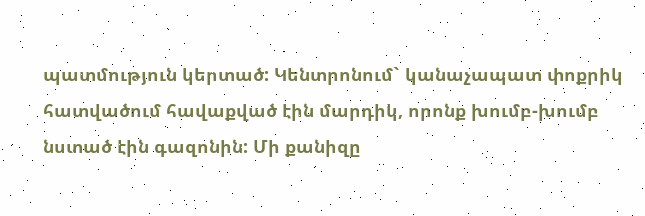պատմություն կերտած: Կենտրոնում` կանաչապատ փոքրիկ հատվածում հավաքված էին մարդիկ, որոնք խումբ-խումբ նստած էին գազոնին: Մի քանիզը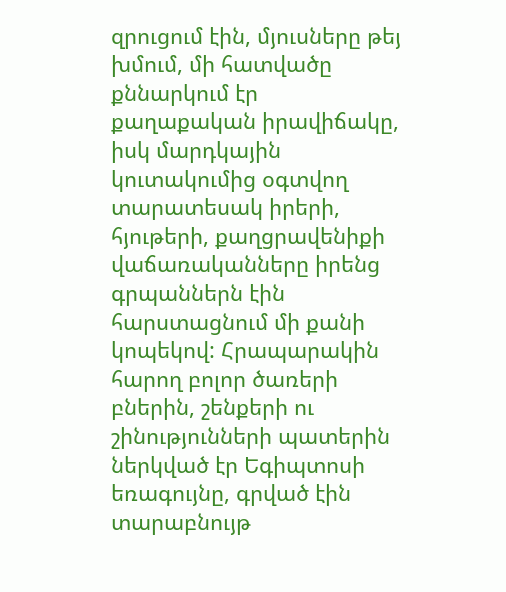զրուցում էին, մյուսները թեյ խմում, մի հատվածը քննարկում էր քաղաքական իրավիճակը, իսկ մարդկային կուտակումից օգտվող տարատեսակ իրերի, հյութերի, քաղցրավենիքի վաճառականները իրենց գրպաններն էին հարստացնում մի քանի կոպեկով: Հրապարակին հարող բոլոր ծառերի բներին, շենքերի ու շինությունների պատերին ներկված էր Եգիպտոսի եռագույնը, գրված էին տարաբնույթ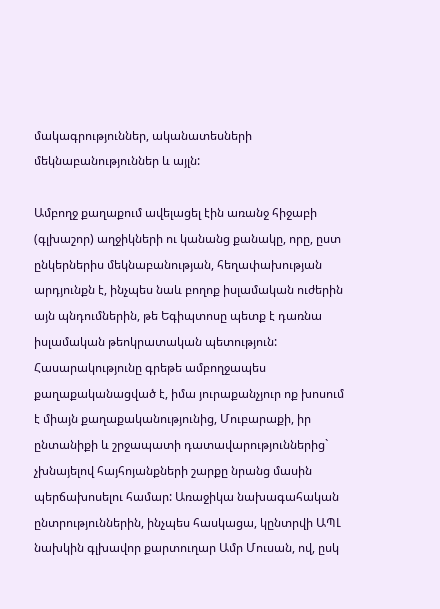մակագրություններ, ականատեսների մեկնաբանություններ և այլն:

Ամբողջ քաղաքում ավելացել էին առանջ հիջաբի (գլխաշոր) աղջիկների ու կանանց քանակը, որը, ըստ ընկերներիս մեկնաբանության, հեղափախության արդյունքն է, ինչպես նաև բողոք իսլամական ուժերին այն պնդումներին, թե Եգիպտոսը պետք է դառնա իսլամական թեոկրատական պետություն: Հասարակությունը գրեթե ամբողջապես քաղաքականացված է, իմա յուրաքանչյուր ոք խոսում է միայն քաղաքականությունից, Մուբարաքի, իր ընտանիքի և շրջապատի դատավարություններից` չխնայելով հայհոյանքների շարքը նրանց մասին պերճախոսելու համար: Առաջիկա նախագահական ընտրություններին, ինչպես հասկացա, կընտրվի ԱՊԼ նախկին գլխավոր քարտուղար Ամր Մուսան, ով, ըսկ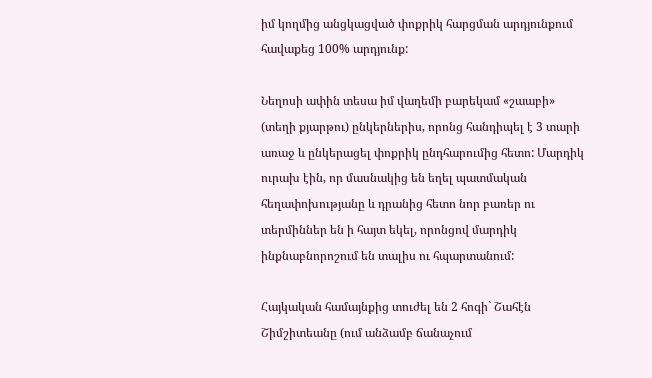իմ կողմից անցկացված փոքրիկ հարցման արդյունքում հավաքեց 100% արդյունք:

Նեղոսի ափին տեսա իմ վաղեմի բարեկամ «շաաբի» (տեղի քյարթու) ընկերներիս, որոնց հանդիպել է 3 տարի առաջ և ընկերացել փոքրիկ ընդհարումից հետո: Մարդիկ ուրախ էին, որ մասնակից են եղել պատմական հեղափոխությանը և դրանից հետո նոր բառեր ու տերմիններ են ի հայտ եկել, որոնցով մարդիկ ինքնաբնորոշում են տալիս ու հպարտանում:

Հայկական համայնքից տուժել են 2 հոգի` Շահէն Շիմշիտեանը (ում անձամբ ճանաչում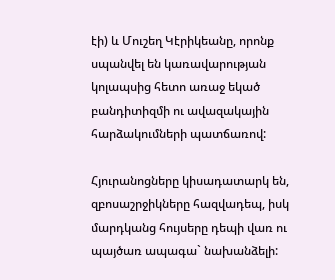էի) և Մուշեղ Կէրիկեանը, որոնք սպանվել են կառավարության կոլապսից հետո առաջ եկած բանդիտիզմի ու ավազակային հարձակումների պատճառով:

Հյուրանոցները կիսադատարկ են, զբոսաշրջիկները հազվադեպ, իսկ մարդկանց հույսերը դեպի վառ ու պայծառ ապագա` նախանձելի: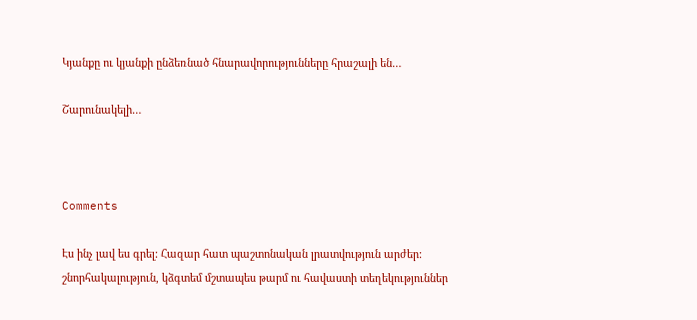Կյանքը ու կյանքի ընձեռնած հնարավորությունները հրաշալի են…

Շարունակելի…



Comments

Էս ինչ լավ ես գրել: Հազար հատ պաշտոնական լրատվություն արժեր:
շնորհակալություն, կձգտեմ մշտապես թարմ ու հավաստի տեղեկություններ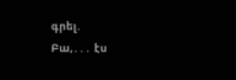գրել.
Բա,․․․ էս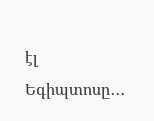էլ Եգիպտոսը․․․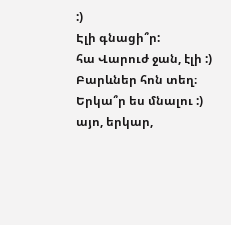:)
Էլի գնացի՞ր:
հա Վարուժ ջան, էլի :)
Բարևներ հոն տեղ։ Երկա՞ր ես մնալու :)
այո, երկար,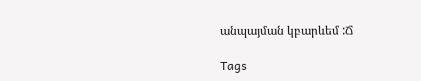անպայման կբարևեմ :Ճ

Tags